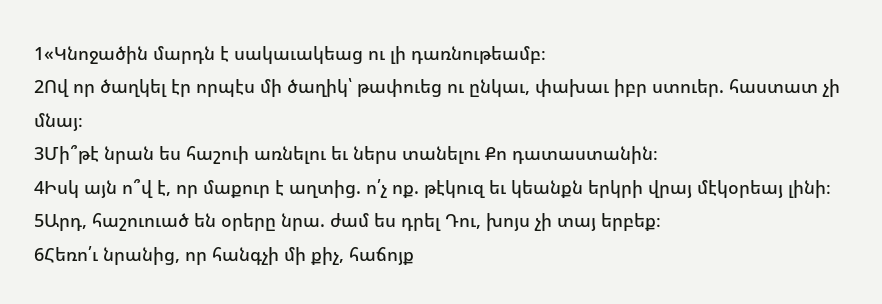1«Կնոջածին մարդն է սակաւակեաց ու լի դառնութեամբ։
2Ով որ ծաղկել էր որպէս մի ծաղիկ՝ թափուեց ու ընկաւ, փախաւ իբր ստուեր. հաստատ չի մնայ։
3Մի՞թէ նրան ես հաշուի առնելու եւ ներս տանելու Քո դատաստանին։
4Իսկ այն ո՞վ է, որ մաքուր է աղտից. ո՛չ ոք. թէկուզ եւ կեանքն երկրի վրայ մէկօրեայ լինի։
5Արդ, հաշուուած են օրերը նրա. ժամ ես դրել Դու, խոյս չի տայ երբեք։
6Հեռո՛ւ նրանից, որ հանգչի մի քիչ, հաճոյք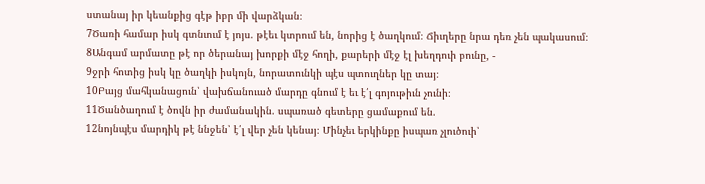ստանայ իր կեանքից գէթ իբր մի վարձկան։
7Ծառի համար իսկ գտնւում է յոյս. թէեւ կտրում են, նորից է ծաղկում։ Ճիւղերը նրա դեռ չեն պակասում։
8Անգամ արմատը թէ որ ծերանայ խորքի մէջ հողի, քարերի մէջ էլ խեղդուի բունը, -
9ջրի հոտից իսկ կը ծաղկի իսկոյն, նորատունկի պէս պտուղներ կը տայ։
10Բայց մահկանացուն՝ վախճանուած մարդը գնում է եւ է՛լ գոյութիւն չունի։
11Ծանծաղում է ծովն իր ժամանակին. սպառած գետերը ցամաքում են.
12նոյնպէս մարդիկ թէ ննջեն՝ է՛լ վեր չեն կենայ։ Մինչեւ երկինքը իսպառ չլուծուի՝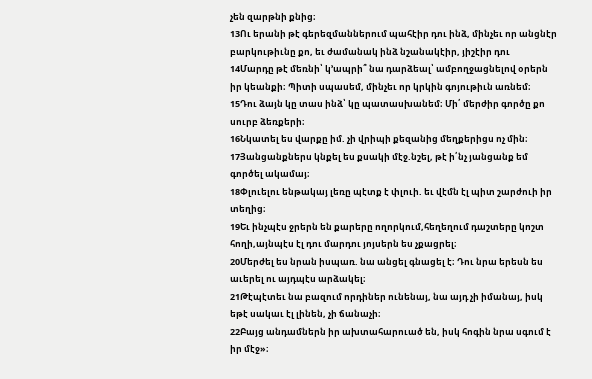չեն զարթնի քնից։
13Ու երանի թէ գերեզմաններում պահէիր դու ինձ, մինչեւ որ անցնէր բարկութիւնը քո, եւ ժամանակ ինձ նշանակէիր, յիշէիր դու
14Մարդը թէ մեռնի՝ կ՚ապրի՞ նա դարձեալ՝ ամբողջացնելով օրերն իր կեանքի։ Պիտի սպասեմ, մինչեւ որ կրկին գոյութիւն առնեմ։
15Դու ձայն կը տաս ինձ՝ կը պատասխանեմ։ Մի՛ մերժիր գործը քո սուրբ ձեռքերի։
16Նկատել ես վարքը իմ. չի վրիպի քեզանից մեղքերիցս ոչ մին։
17Յանցանքներս կնքել ես քսակի մէջ.նշել, թէ ի՛նչ յանցանք եմ գործել ակամայ։
18Փլուելու ենթակայ լեռը պէտք է փլուի. եւ վէմն էլ պիտ շարժուի իր տեղից։
19Եւ ինչպէս ջրերն են քարերը ողորկում,հեղեղում դաշտերը կոշտ հողի,այնպէս էլ դու մարդու յոյսերն ես չքացրել։
20Մերժել ես նրան իսպառ. նա անցել գնացել է։ Դու նրա երեսն ես աւերել ու այդպէս արձակել։
21Թէպէտեւ նա բազում որդիներ ունենայ, նա այդ չի իմանայ, իսկ եթէ սակաւ էլ լինեն, չի ճանաչի։
22Բայց անդամներն իր ախտահարուած են, իսկ հոգին նրա սգում է իր մէջ»։